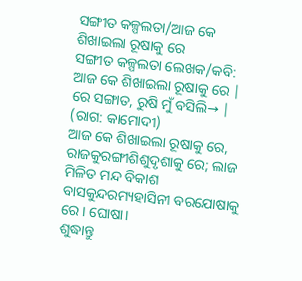ସଙ୍ଗୀତ କଳ୍ପଲତା/ଆଜ କେ ଶିଖାଇଲା ରୂଷାକୁ ରେ
ସଙ୍ଗୀତ କଳ୍ପଲତା ଲେଖକ/କବି: ଆଜ କେ ଶିଖାଇଲା ରୂଷାକୁ ରେ |
ରେ ସଙ୍ଗାତ, ରୁଷି ମୁଁ ବସିଲି→ |
(ରାଗ: କାମୋଦୀ)
ଆଜ କେ ଶିଖାଇଲା ରୂଷାକୁ ରେ, ରାଜକୁରଙ୍ଗୀଶିଶୁଦୃଶାକୁ ରେ; ଲାଜ
ମିଳିତ ମନ୍ଦ ବିକାଶ ବାସକୁନ୍ଦରମ୍ୟହାସିନୀ ବରଯୋଷାକୁ ରେ। ଘୋଷା।
ଶୁଦ୍ଧାନ୍ତୁ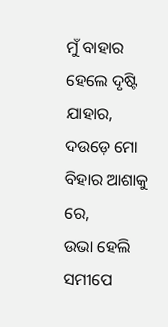ମୁଁ ବାହାର ହେଲେ ଦୃଷ୍ଟି ଯାହାର,
ଦଉଡ଼େ ମୋ ବିହାର ଆଶାକୁ ରେ,
ଉଭା ହେଲି ସମୀପେ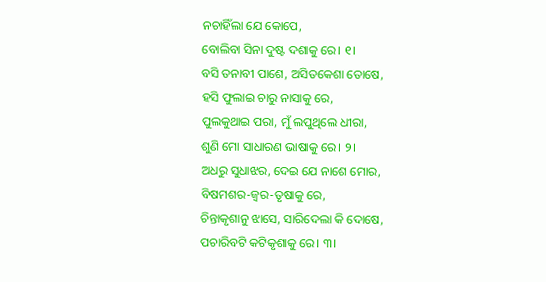ନଚାହିଁଲା ଯେ କୋପେ,
ବୋଲିବା ସିନା ଦୁଷ୍ଟ ଦଶାକୁ ରେ। ୧।
ବସି ତନାବୀ ପାଶେ, ଅସିତକେଶା ତୋଷେ,
ହସି ଫୁଲାଇ ଚାରୁ ନାସାକୁ ରେ,
ପୁଲକୁଥାଇ ପରା, ମୁଁ ଲପୁଥିଲେ ଧୀରା,
ଶୁଣି ମୋ ସାଧାରଣ ଭାଷାକୁ ରେ। ୨।
ଅଧରୁ ସୁଧାଝର, ଦେଇ ଯେ ନାଶେ ମୋର,
ବିଷମଶର-ଜ୍ଵର-ତୃଷାକୁ ରେ,
ଚିନ୍ତାକୃଶାନୁ ଝାସେ, ସାରିଦେଲା କି ଦୋଷେ,
ପଚାରିବଟି କଟିକୃଶାକୁ ରେ। ୩।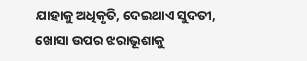ଯାହାକୁ ଅଧିକୃତି, ଦେଇଥାଏ ସୁଦତୀ,
ଖୋସା ଉପର ଝରାଭୂଶାକୁ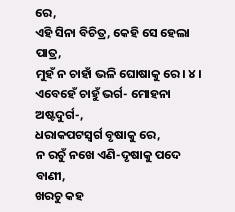ରେ,
ଏହି ସିନା ବିଚିତ୍ର, କେହି ସେ ହେଲା ପାତ୍ର,
ମୁହଁ ନ ଚାହାଁ ଭଳି ଘୋଷାକୁ ରେ। ୪।
ଏବେହେଁ ଚାହୁଁ ଭର୍ଗ- ମୋହନା ଅଷ୍ଟଦୁର୍ଗ-,
ଧରାକପଟସ୍ଵର୍ଗ ବୃଷାକୁ ରେ,
ନ ରଚୁଁ ନଖେ ଏଣି-ଦୃଷାକୁ ପଦେ ବାଣୀ,
ଖରଚୁ କହ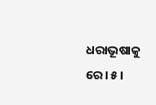ଧରାଭୂଷାକୁ ରେ। ୫।